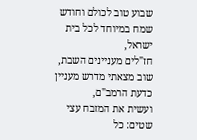שבוע טוב לכולם וחודש שמח במיוחד לכל בית ישראל,
חז"לים מעניינים השבת,
שוב מצאתי מדרש מעניין כדעת הרמב"ם,
ועשית את המזבח עצי שטים: כל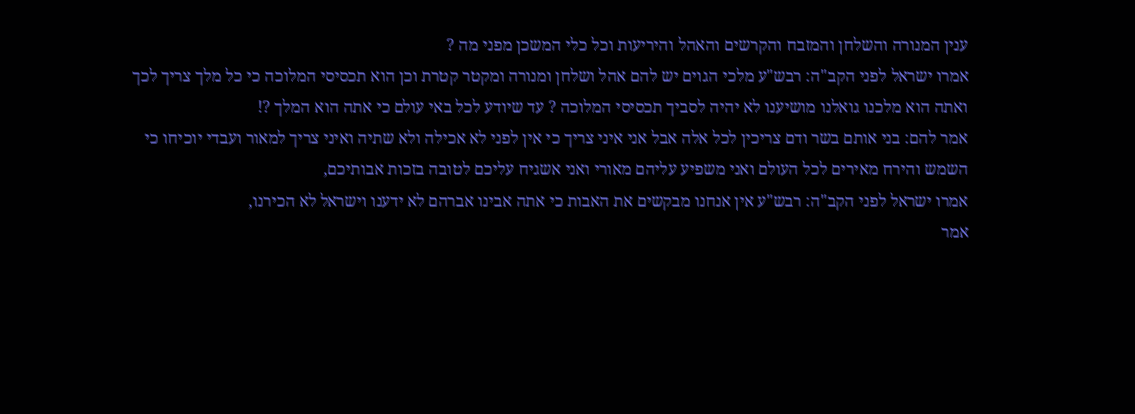ענין המנורה והשלחן והמזבח והקרשים והאהל והיריעות וכל כלי המשכן מפני מה ?
אמרו ישראל לפני הקב"ה: רבש"ע מלכי הגוים יש להם אהל ושלחן ומנורה ומקטר קטרת וכן הוא תכסיסי המלוכה כי כל מלך צריך לכך ואתה הוא מלכנו גואלנו מושיענו לא יהיה לסביך תכסיסי המלוכה ? עד שיודע לכל באי עולם כי אתה הוא המלך ?!
אמר להם: בני אותם בשר ודם צריכין לכל אלה אבל אני איני צריך כי אין לפני לא אכילה ולא שתיה ואיני צריך למאור ועבדי יוכיחו כי השמש והירח מאירים לכל העולם ואני משפיע עליהם מאורי ואני אשגיח עליכם לטובה בזכות אבותיכם,
אמרו ישראל לפני הקב"ה: רבש"ע אין אנחנו מבקשים את האבות כי אתה אבינו אברהם לא ידענו וישראל לא הכירנו,
אמר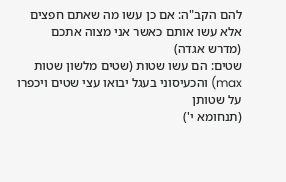להם הקב"ה: אם כן עשו מה שאתם חפצים אלא עשו אותם כאשר אני מצוה אתכם
(מדרש אגדה)
שטים: הם עשו שטות (שטים מלשון שטות max) והכעיסוני בעגל יבואו עצי שטים ויכפרו על שטותן
(תנחומא י')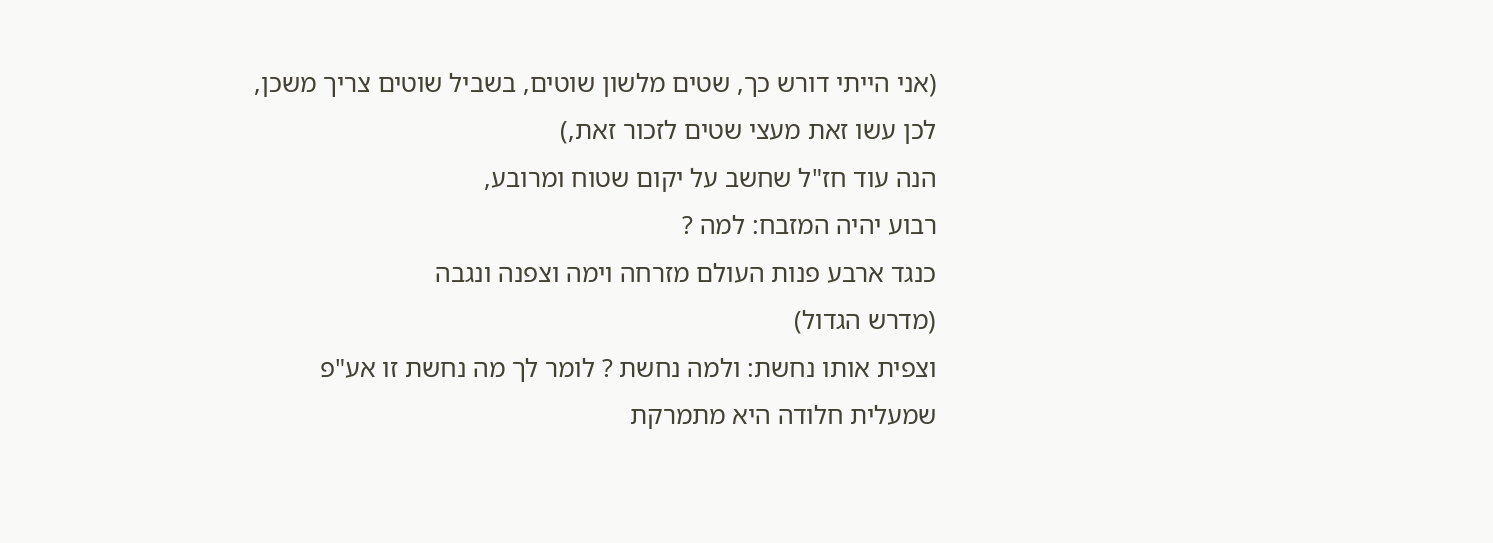(אני הייתי דורש כך, שטים מלשון שוטים, בשביל שוטים צריך משכן, לכן עשו זאת מעצי שטים לזכור זאת,)
הנה עוד חז"ל שחשב על יקום שטוח ומרובע,
רבוע יהיה המזבח: למה ?
כנגד ארבע פנות העולם מזרחה וימה וצפנה ונגבה
(מדרש הגדול)
וצפית אותו נחשת: ולמה נחשת ? לומר לך מה נחשת זו אע"פ שמעלית חלודה היא מתמרקת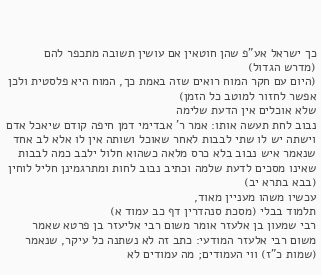כך ישראל אע"פ שהן חוטאין אם עושין תשובה מתכפר להם
(מדרש הגדול)
(היום עם חקר המוח רואים שזה באמת כך, המוח היא פלסטית ולכן אפשר לחזור למוטב כל הזמן)
שלא אוכלים אין הדעת שלימה
נבוב לחת תעשה אותו: אמר ר' אבדימי דמן חיפה קודם שיאכל אדם וישתה יש לו שתי לבבות לאחר שאוכל ושותה אין לו אלא לב אחד שנאמר איש נבוב בלא כרס מלאה כשהוא חלול ילבב כמה לבבות שאינו מסכים לדעת שלמה וכתיב נבוב לחות ומתרגמינן חליל לוחין (בבא בתרא יב)
עכשיו משהו מעניין מאוד,
תלמוד בבלי (מסכת סנהדרין דף כב עמוד א)
רבי שמעון בן אלעזר אומר משום רבי אליעזר בן פרטא שאמר משום רבי אלעזר המודעי: כתב זה לא נשתנה כל עיקר, שנאמר (שמות כ"ז) ווי העמודים; מה עמודים לא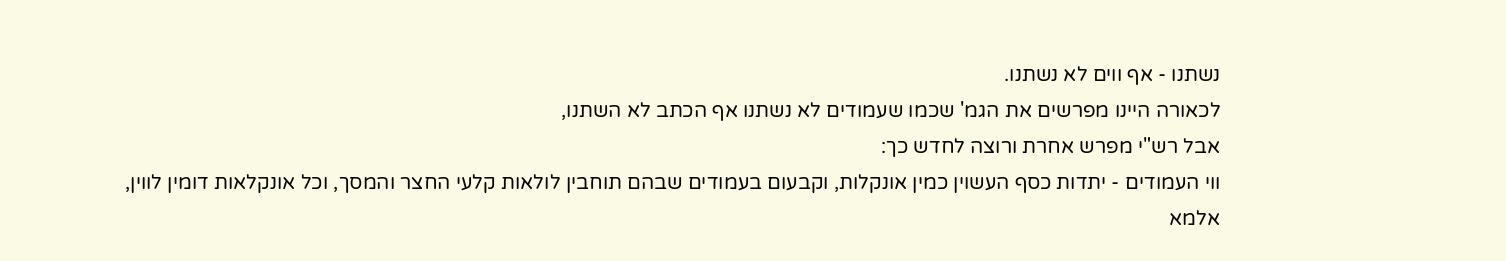נשתנו - אף ווים לא נשתנו.
לכאורה היינו מפרשים את הגמ' שכמו שעמודים לא נשתנו אף הכתב לא השתנו,
אבל רש"י מפרש אחרת ורוצה לחדש כך:
ווי העמודים - יתדות כסף העשוין כמין אונקלות, וקבעום בעמודים שבהם תוחבין לולאות קלעי החצר והמסך, וכל אונקלאות דומין לווין,
אלמא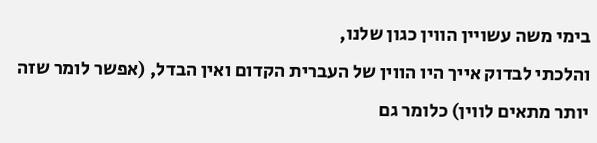בימי משה עשויין הווין כגון שלנו,
והלכתי לבדוק אייך היו הווין של העברית הקדום ואין הבדל, (אפשר לומר שזה יותר מתאים לווין) כלומר גם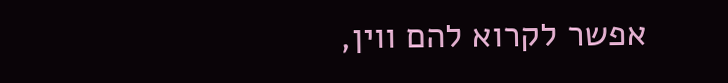אפשר לקרוא להם ווין,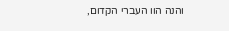והנה הוו העברי הקדום,